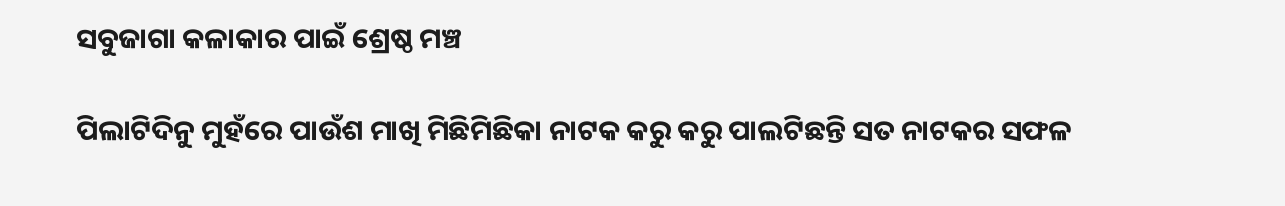ସବୁଜାଗା କଳାକାର ପାଇଁ ଶ୍ରେଷ୍ଠ ମଞ୍ଚ

ପିଲାଟିଦିନୁ ମୁହଁରେ ପାଉଁଶ ମାଖି ମିଛିମିଛିକା ନାଟକ କରୁ କରୁ ପାଲଟିଛନ୍ତି ସତ ନାଟକର ସଫଳ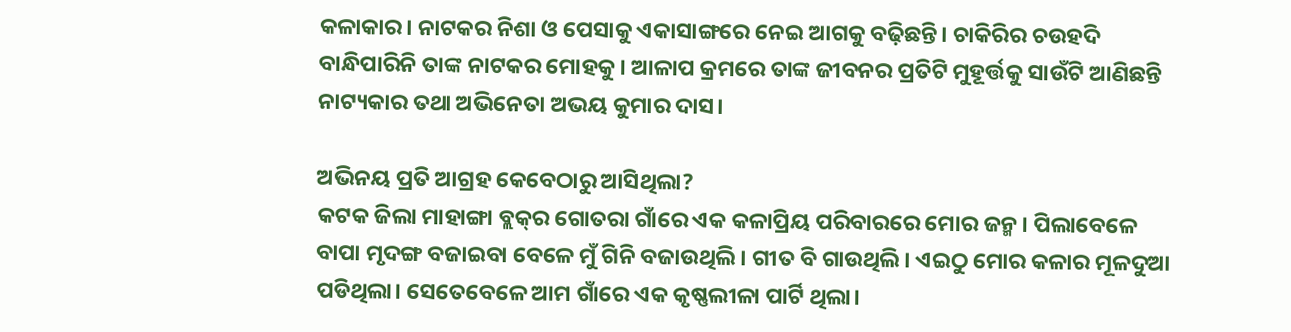କଳାକାର। ନାଟକର ନିଶା ଓ ପେସାକୁ ଏକାସାଙ୍ଗରେ ନେଇ ଆଗକୁ ବଢ଼ିଛନ୍ତି। ଚାକିରିର ଚଉହଦି ବାନ୍ଧିପାରିନି ତାଙ୍କ ନାଟକର ମୋହକୁ। ଆଳାପ କ୍ରମରେ ତାଙ୍କ ଜୀବନର ପ୍ରତିଟି ମୁହୂର୍ତ୍ତକୁ ସାଉଁଟି ଆଣିଛନ୍ତି ନାଟ୍ୟକାର ତଥା ଅଭିନେତା ଅଭୟ କୁମାର ଦାସ।

ଅଭିନୟ ପ୍ରତି ଆଗ୍ରହ କେବେଠାରୁ ଆସିଥିଲା?
କଟକ ଜିଲା ମାହାଙ୍ଗା ବ୍ଲକ୍‌ର ଗୋତରା ଗାଁରେ ଏକ କଳାପ୍ରିୟ ପରିବାରରେ ମୋର ଜନ୍ମ। ପିଲାବେଳେ ବାପା ମୃଦଙ୍ଗ ବଜାଇବା ବେଳେ ମୁଁ ଗିନି ବଜାଉଥିଲି। ଗୀତ ବି ଗାଉଥିଲି। ଏଇଠୁ ମୋର କଳାର ମୂଳଦୁଆ ପଡିଥିଲା। ସେତେବେଳେ ଆମ ଗାଁରେ ଏକ କୃଷ୍ଣଲୀଳା ପାର୍ଟି ଥିଲା।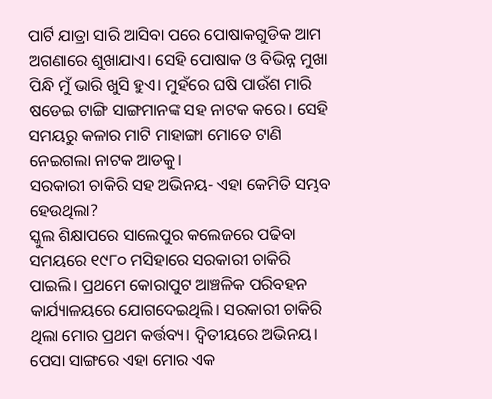ପାର୍ଟି ଯାତ୍ରା ସାରି ଆସିବା ପରେ ପୋଷାକଗୁଡିକ ଆମ ଅଗଣାରେ ଶୁଖାଯାଏ। ସେହି ପୋଷାକ ଓ ବିଭିନ୍ନ ମୁଖା ପିନ୍ଧି ମୁଁ ଭାରି ଖୁସି ହୁଏ। ମୁହଁରେ ଘଷି ପାଉଁଶ ମାରି ଷଡେଇ ଟାଙ୍ଗି ସାଙ୍ଗମାନଙ୍କ ସହ ନାଟକ କରେ। ସେହି ସମୟରୁ କଳାର ମାଟି ମାହାଙ୍ଗା ମୋତେ ଟାଣି ନେଇଗଲା ନାଟକ ଆଡକୁ।
ସରକାରୀ ଚାକିରି ସହ ଅଭିନୟ- ଏହା କେମିତି ସମ୍ଭବ ହେଉଥିଲା?
ସ୍କୁଲ ଶିକ୍ଷାପରେ ସାଲେପୁର କଲେଜରେ ପଢିବା ସମୟରେ ୧୯୮୦ ମସିହାରେ ସରକାରୀ ଚାକିରି ପାଇଲି। ପ୍ରଥମେ କୋରାପୁଟ ଆଞ୍ଚଳିକ ପରିବହନ କାର୍ଯ୍ୟାଳୟରେ ଯୋଗଦେଇଥିଲି। ସରକାରୀ ଚାକିରି ଥିଲା ମୋର ପ୍ରଥମ କର୍ତ୍ତବ୍ୟ। ଦ୍ୱିତୀୟରେ ଅଭିନୟ। ପେସା ସାଙ୍ଗରେ ଏହା ମୋର ଏକ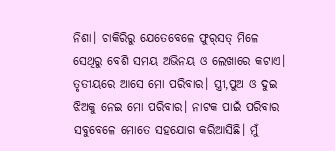ନିଶା। ଚାକିରିରୁ ଯେତେବେଳେ ଫୁର୍‌ସତ୍‌ ମିଳେ ସେଥିରୁ ବେଶି ସମୟ ଅଭିନୟ ଓ ଲେଖାରେ କଟାଏ। ତୃତୀୟରେ ଆସେ ମୋ ପରିବାର। ସ୍ତ୍ରୀ,ପୁଅ ଓ ଦୁଇ ଝିଅକୁ ନେଇ ମୋ ପରିବାର। ନାଟକ ପାଇଁ ପରିବାର ସବୁବେଳେ ମୋତେ ସହଯୋଗ କରିଆସିଛି। ମୁଁ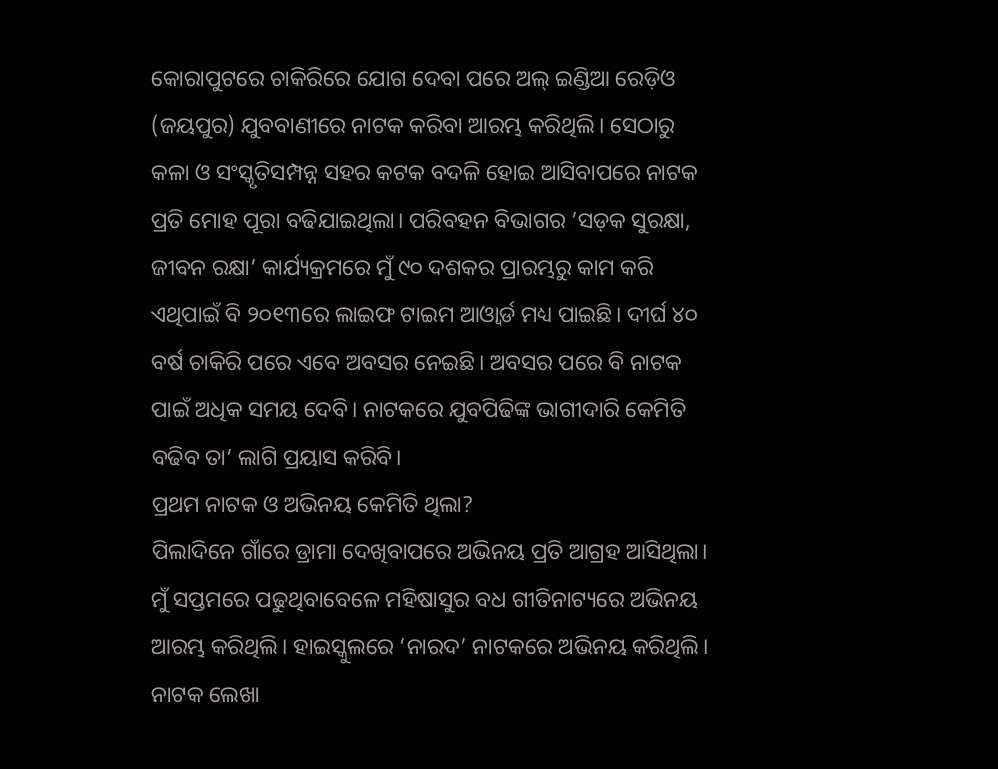କୋରାପୁଟରେ ଚାକିରିରେ ଯୋଗ ଦେବା ପରେ ଅଲ୍‌ ଇଣ୍ଡିଆ ରେଡ଼ିଓ (ଜୟପୁର) ଯୁବବାଣୀରେ ନାଟକ କରିବା ଆରମ୍ଭ କରିଥିଲି। ସେଠାରୁ କଳା ଓ ସଂସ୍କୃତିସମ୍ପନ୍ନ ସହର କଟକ ବଦଳି ହୋଇ ଆସିବାପରେ ନାଟକ ପ୍ରତି ମୋହ ପୂରା ବଢିଯାଇଥିଲା। ପରିବହନ ବିଭାଗର ’ସଡ଼କ ସୁରକ୍ଷା, ଜୀବନ ରକ୍ଷା’ କାର୍ଯ୍ୟକ୍ରମରେ ମୁଁ ୯୦ ଦଶକର ପ୍ରାରମ୍ଭରୁ କାମ କରି ଏଥିପାଇଁ ବି ୨୦୧୩ରେ ଲାଇଫ ଟାଇମ ଆଓ୍ବାର୍ଡ ମଧ୍ୟ ପାଇଛି। ଦୀର୍ଘ ୪୦ ବର୍ଷ ଚାକିରି ପରେ ଏବେ ଅବସର ନେଇଛି। ଅବସର ପରେ ବି ନାଟକ ପାଇଁ ଅଧିକ ସମୟ ଦେବି। ନାଟକରେ ଯୁବପିଢିଙ୍କ ଭାଗୀଦାରି କେମିତି ବଢିବ ତା’ ଲାଗି ପ୍ରୟାସ କରିବି।
ପ୍ରଥମ ନାଟକ ଓ ଅଭିନୟ କେମିତି ଥିଲା?
ପିଲାଦିନେ ଗାଁରେ ଡ୍ରାମା ଦେଖିବାପରେ ଅଭିନୟ ପ୍ରତି ଆଗ୍ରହ ଆସିଥିଲା। ମୁଁ ସପ୍ତମରେ ପଢୁଥିବାବେଳେ ମହିଷାସୁର ବଧ ଗୀତିନାଟ୍ୟରେ ଅଭିନୟ ଆରମ୍ଭ କରିଥିଲି। ହାଇସ୍କୁଲରେ ‘ନାରଦ’ ନାଟକରେ ଅଭିନୟ କରିଥିଲି। ନାଟକ ଲେଖା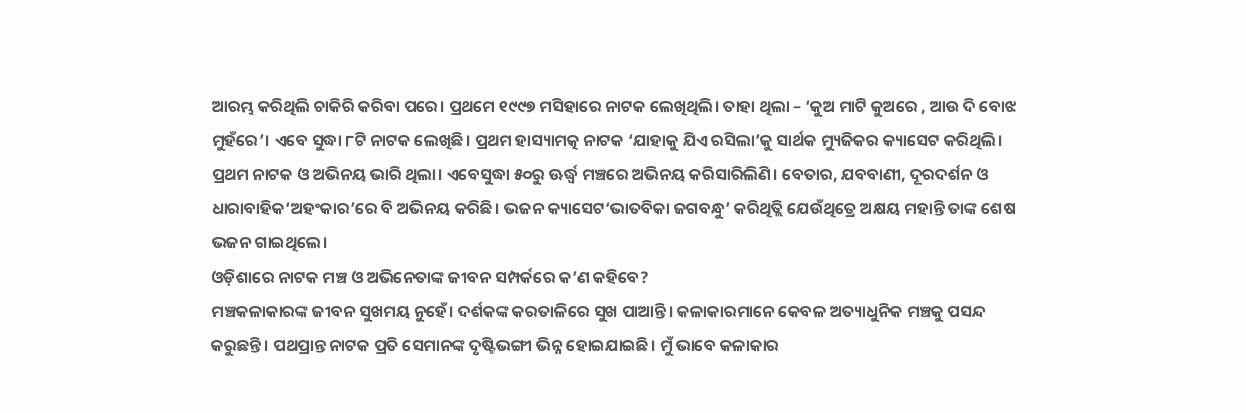ଆରମ୍ଭ କରିଥିଲି ଚାକିରି କରିବା ପରେ। ପ୍ରଥମେ ୧୯୯୭ ମସିହାରେ ନାଟକ ଲେଖିଥିଲି। ତାହା ଥିଲା – ‘କୁଅ ମାଟି କୁଅରେ , ଆଉ ଦି ବୋଝ ମୁହଁରେ’। ଏବେ ସୁଦ୍ଧା ୮ଟି ନାଟକ ଲେଖିଛି। ପ୍ରଥମ ହାସ୍ୟାମତ୍କ ନାଟକ ‘ଯାହାକୁ ଯିଏ ରସିଲା’କୁ ସାର୍ଥକ ମ୍ୟୁଜିକର କ୍ୟାସେଟ କରିଥିଲି। ପ୍ରଥମ ନାଟକ ଓ ଅଭିନୟ ଭାରି ଥିଲା। ଏବେସୁଦ୍ଧା ୫୦ରୁ ଊର୍ଦ୍ଧ୍ୱ ମଞ୍ଚରେ ଅଭିନୟ କରିସାରିଲିଣି। ବେତାର, ଯବବାଣୀ, ଦୂରଦର୍ଶନ ଓ ଧାରାବାହିକ‘ଅହଂକାର’ରେ ବି ଅଭିନୟ କରିଛି। ଭଜନ କ୍ୟାସେଟ‘ଭାତବିକା ଜଗବନ୍ଧୁ’ କରିଥିତ୍ଲି ଯେଉଁଥିତ୍ରେ ଅକ୍ଷୟ ମହାନ୍ତି ତାଙ୍କ ଶେଷ ଭଜନ ଗାଇଥିଲେ।
ଓଡ଼ିଶାରେ ନାଟକ ମଞ୍ଚ ଓ ଅଭିନେତାଙ୍କ ଜୀବନ ସମ୍ପର୍କରେ କ’ଣ କହିବେ?
ମଞ୍ଚକଳାକାରଙ୍କ ଜୀବନ ସୁଖମୟ ନୁହେଁ। ଦର୍ଶକଙ୍କ କରତାଳିରେ ସୁଖ ପାଆନ୍ତି। କଳାକାରମାନେ କେବଳ ଅତ୍ୟାଧୁନିକ ମଞ୍ଚକୁ ପସନ୍ଦ କରୁଛନ୍ତି। ପଥପ୍ରାନ୍ତ ନାଟକ ପ୍ରତି ସେମାନଙ୍କ ଦୃଷ୍ଟିଭଙ୍ଗୀ ଭିନ୍ନ ହୋଇଯାଇଛି। ମୁଁ ଭାବେ କଳାକାର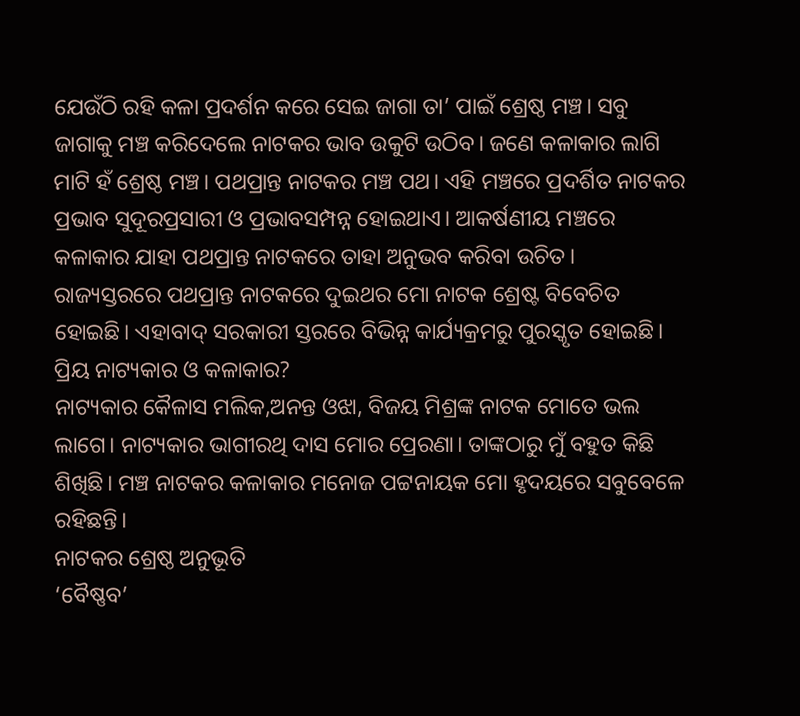ଯେଉଁଠି ରହି କଳା ପ୍ରଦର୍ଶନ କରେ ସେଇ ଜାଗା ତା’ ପାଇଁ ଶ୍ରେଷ୍ଠ ମଞ୍ଚ। ସବୁ ଜାଗାକୁ ମଞ୍ଚ କରିଦେଲେ ନାଟକର ଭାବ ଉକୁଟି ଉଠିବ। ଜଣେ କଳାକାର ଲାଗି ମାଟି ହଁ ଶ୍ରେଷ୍ଠ ମଞ୍ଚ। ପଥପ୍ରାନ୍ତ ନାଟକର ମଞ୍ଚ ପଥ। ଏହି ମଞ୍ଚରେ ପ୍ରଦର୍ଶିତ ନାଟକର ପ୍ରଭାବ ସୁଦୂରପ୍ରସାରୀ ଓ ପ୍ରଭାବସମ୍ପନ୍ନ ହୋଇଥାଏ। ଆକର୍ଷଣୀୟ ମଞ୍ଚରେ କଳାକାର ଯାହା ପଥପ୍ରାନ୍ତ ନାଟକରେ ତାହା ଅନୁଭବ କରିବା ଉଚିତ। ରାଜ୍ୟସ୍ତରରେ ପଥପ୍ରାନ୍ତ ନାଟକରେ ଦୁଇଥର ମୋ ନାଟକ ଶ୍ରେଷ୍ଟ ବିବେଚିତ ହୋଇଛି। ଏହାବାଦ୍‌ ସରକାରୀ ସ୍ତରରେ ବିଭିନ୍ନ କାର୍ଯ୍ୟକ୍ରମରୁ ପୁରସ୍କୃତ ହୋଇଛି।
ପ୍ରିୟ ନାଟ୍ୟକାର ଓ କଳାକାର?
ନାଟ୍ୟକାର କୈଳାସ ମଲିକ,ଅନନ୍ତ ଓଝା, ବିଜୟ ମିଶ୍ରଙ୍କ ନାଟକ ମୋତେ ଭଲ ଲାଗେ। ନାଟ୍ୟକାର ଭାଗୀରଥି ଦାସ ମୋର ପ୍ରେରଣା। ତାଙ୍କଠାରୁ ମୁଁ ବହୁତ କିଛି ଶିଖିଛି। ମଞ୍ଚ ନାଟକର କଳାକାର ମନୋଜ ପଟ୍ଟନାୟକ ମୋ ହୃଦୟରେ ସବୁବେଳେ ରହିଛନ୍ତି।
ନାଟକର ଶ୍ରେଷ୍ଠ ଅନୁଭୂତି
‘ବୈଷ୍ଣବ’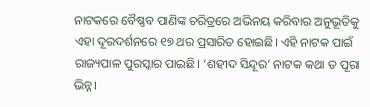ନାଟକରେ ବୈଷ୍ଣବ ପାଣିଙ୍କ ଚରିତ୍ରରେ ଅଭିନୟ କରିବାର ଅନୁଭୂତିକୁ ଏହା ଦୂରଦର୍ଶନରେ ୧୭ ଥର ପ୍ରସାରିତ ହୋଇଛି। ଏହି ନାଟକ ପାଇଁ ରାଜ୍ୟପାଳ ପୁରସ୍କାର ପାଇଛି। ‘ଶହୀଦ ସିନ୍ଦୂର’ ନାଟକ କଥା ତ ପୂରା ଭିନ୍ନ।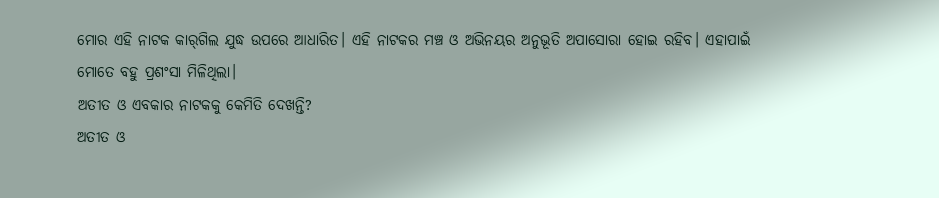ମୋର ଏହି ନାଟକ କାର୍‌ଗିଲ ଯୁଦ୍ଧ ଉପରେ ଆଧାରିତ। ଏହି ନାଟକର ମଞ୍ଚ ଓ ଅଭିନୟର ଅନୁଭୂତି ଅପାସୋରା ହୋଇ ରହିବ। ଏହାପାଇଁ ମୋତେ ବହୁ ପ୍ରଶଂସା ମିଳିଥିଲା।
ଅତୀତ ଓ ଏବକାର ନାଟକକୁ କେମିତି ଦେଖନ୍ତି?
ଅତୀତ ଓ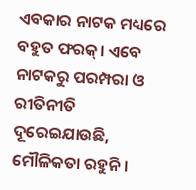ଏବକାର ନାଟକ ମଧ୍ୟରେ ବହୁତ ଫରକ୍‌। ଏବେ ନାଟକରୁ ପରମ୍ପରା ଓ ରୀତିନୀତି ଦୂରେଇଯାଉଛି, ମୌଳିକତା ରହୁନି।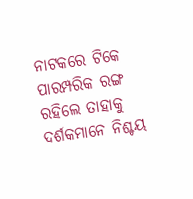ନାଟକରେ ଟିକେ ପାରମ୍ପରିକ ରଙ୍ଗ ରହିଲେ ତାହାକୁ ଦର୍ଶକମାନେ ନିଶ୍ଚୟ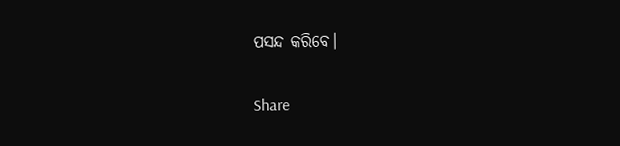ପସନ୍ଦ କରିବେ।

Share